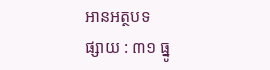អានអត្ថបទ
ផ្សាយ : ៣១ ធ្នូ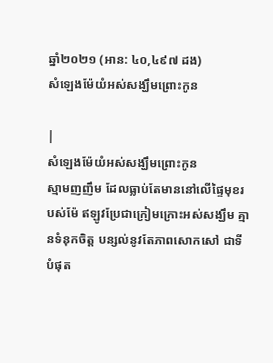ឆ្នាំ២០២១ (អាន: ៤០,៤៩៧ ដង)
សំឡេងម៉ែយំអស់សង្ឃឹមព្រោះកូន

|
សំឡេងម៉ែយំអស់សង្ឃឹមព្រោះកូន
ស្មាមញញឹម ដែលធ្លាប់តែមាននៅលើផ្ទៃមុខរបស់ម៉ែ ឥឡូវប្រែជាក្រៀមក្រោះអស់សង្ឃឹម គ្មានទំនុកចិត្ត បន្សល់នូវតែភាពសោកសៅ ជាទីបំផុត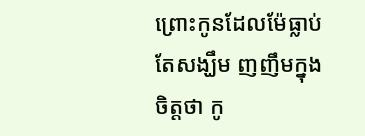ព្រោះកូនដែលម៉ែធ្លាប់តែសង្ឃឹម ញញឹមក្នុងចិត្តថា កូ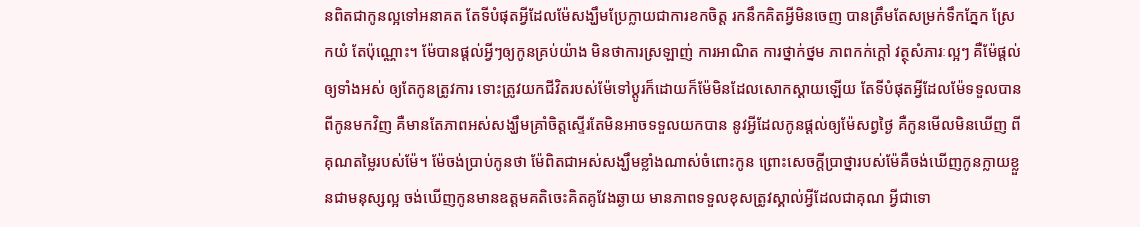នពិតជាកូនល្អទៅអនាគត តែទីបំផុតអ្វីដែលម៉ែសង្ឃឹមប្រែក្លាយជាការខកចិត្ត រកនឹកគិតអ្វីមិនចេញ បានត្រឹមតែសម្រក់ទឹកភ្នែក ស្រែកយំ តែប៉ុណ្ណោះ។ ម៉ែបានផ្ដល់អ្វីៗឲ្យកូនគ្រប់យ៉ាង មិនថាការស្រឡាញ់ ការអាណិត ការថ្នាក់ថ្នម ភាពកក់ក្ដៅ វត្ថុសំភារៈល្អៗ គឺម៉ែផ្ដល់ឲ្យទាំងអស់ ឲ្យតែកូនត្រូវការ ទោះត្រូវយកជីវិតរបស់ម៉ែទៅប្ដូរក៏ដោយក៏ម៉ែមិនដែលសោកស្ដាយឡើយ តែទីបំផុតអ្វីដែលម៉ែទទួលបានពីកូនមកវិញ គឺមានតែភាពអស់សង្ឃឹមគ្រាំចិត្តស្ទើរតែមិនអាចទទួលយកបាន នូវអ្វីដែលកូនផ្ដល់ឲ្យម៉ែសព្វថ្ងៃ គឺកូនមើលមិនឃើញ ពីគុណតម្លៃរបស់ម៉ែ។ ម៉ែចង់ប្រាប់កូនថា ម៉ែពិតជាអស់សង្ឃឹមខ្លាំងណាស់ចំពោះកូន ព្រោះសេចក្ដីប្រាថ្នារបស់ម៉ែគឺចង់ឃើញកូនក្លាយខ្លួនជាមនុស្សល្អ ចង់ឃើញកូនមានឧត្ដមគតិចេះគិតគូវែងឆ្ងាយ មានភាពទទួលខុសត្រូវស្គាល់អ្វីដែលជាគុណ អ្វីជាទោ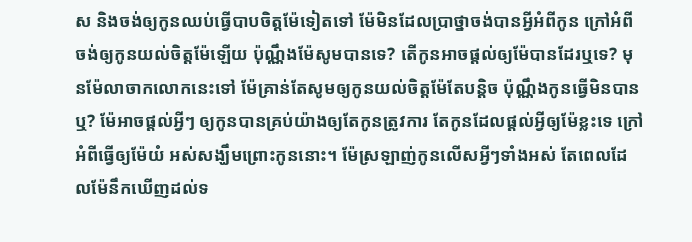ស និងចង់ឲ្យកូនឈប់ធ្វើបាបចិត្តម៉ែទៀតទៅ ម៉ែមិនដែលប្រាថ្នាចង់បានអ្វីអំពីកូន ក្រៅអំពីចង់ឲ្យកូនយល់ចិត្តម៉ែឡើយ ប៉ុណ្ណឹងម៉ែសូមបានទេ? តើកូនអាចផ្ដល់ឲ្យម៉ែបានដែរឬទេ? មុនម៉ែលាចាកលោកនេះទៅ ម៉ែគ្រាន់តែសូមឲ្យកូនយល់ចិត្តម៉ែតែបន្តិច ប៉ុណ្ណឹងកូនធ្វើមិនបានឬ? ម៉ែអាចផ្ដល់អ្វីៗ ឲ្យកូនបានគ្រប់យ៉ាងឲ្យតែកូនត្រូវការ តែកូនដែលផ្ដល់អ្វីឲ្យម៉ែខ្លះទេ ក្រៅអំពីធ្វើឲ្យម៉ែយំ អស់សង្ឃឹមព្រោះកូននោះ។ ម៉ែស្រឡាញ់កូនលើសអ្វីៗទាំងអស់ តែពេលដែលម៉ែនឹកឃើញដល់ទ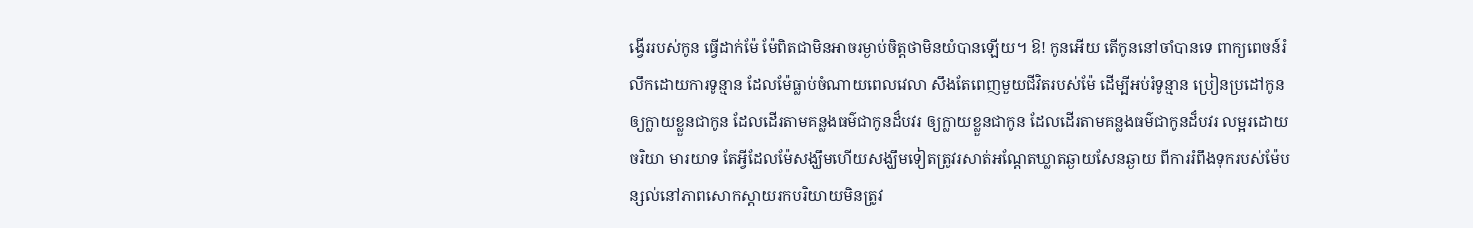ង្វើររបស់កូន ធ្វើដាក់ម៉ែ ម៉ែពិតជាមិនអាចរម្ងាប់ចិត្តថាមិនយំបានឡើយ។ ឱ! កូនអើយ តើកូននៅចាំបានទេ ពាក្យពេចន៍រំលឹកដោយការទូន្មាន ដែលម៉ែធ្លាប់ចំណាយពេលវេលា សឹងតែពេញមួយជីវិតរបស់ម៉ែ ដើម្បីអប់រំទូន្មាន ប្រៀនប្រដៅកូន ឲ្យក្លាយខ្លួនជាកូន ដែលដើរតាមគន្លងធម៌ជាកូនដ៏បវរ ឲ្យក្លាយខ្លួនជាកូន ដែលដើរតាមគន្លងធម៌ជាកូនដ៏បវរ លម្អរដោយចរិយា មារយាទ តែអ្វីដែលម៉ែសង្ឃឹមហើយសង្ឃឹមទៀតត្រូវរសាត់អណ្ដែតឃ្លាតឆ្ងាយសែនឆ្ងាយ ពីការរំពឹងទុករបស់ម៉ែបន្សល់នៅភាពសោកស្ដាយរកបរិយាយមិនត្រូវ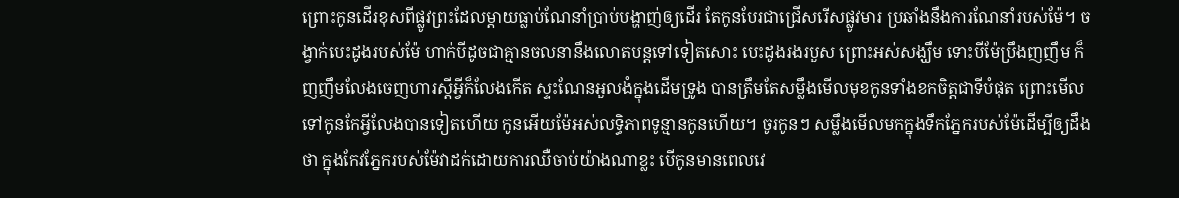ព្រោះកូនដើរខុសពីផ្លូវព្រះដែលម្ដាយធ្លាប់ណែនាំប្រាប់បង្ហាញ់ឲ្យដើរ តែកូនបែរជាជ្រើសរើសផ្លូវមារ ប្រឆាំងនឹងការណែនាំរបស់ម៉ែ។ ចង្វាក់បេះដូងរបស់ម៉ែ ហាក់បីដូចជាគ្មានចលនានឹងលោតបន្តទៅទៀតសោះ បេះដូងរងរបួស ព្រោះអស់សង្ឃឹម ទោះបីម៉ែប្រឹងញញឹម ក៏ញញឹមលែងចេញហារស្ដីអ្វីក៏លែងកើត ស្ទះណែនអួលងំក្នុងដើមទ្រូង បានត្រឹមតែសម្លឹងមើលមុខកូនទាំងខកចិត្តជាទីបំផុត ព្រោះមើលទៅកូនកែអ្វីលែងបានទៀតហើយ កូនអើយម៉ែអស់លទ្ធិភាពទូន្មានកូនហើយ។ ចូរកូនៗ សម្លឹងមើលមកក្នុងទឹកភ្នែករបស់ម៉ែដើម្បីឲ្យដឹងថា ក្នុងកែវភ្នែករបស់ម៉ែវាដក់ដោយការឈឺចាប់យ៉ាងណាខ្លះ បើកូនមានពេលវេ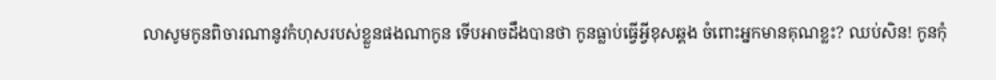លាសូមកូនពិចារណានូវកំហុសរបស់ខ្លួនផងណាកូន ទើបអាចដឹងបានថា កូនធ្លាប់ធ្វើអ្វីខុសឆ្គង ចំពោះអ្នកមានគុណខ្លះ? ឈប់សិន! កូនកុំ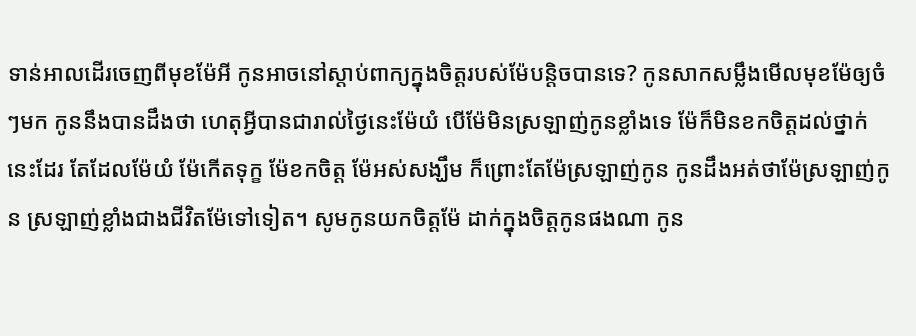ទាន់អាលដើរចេញពីមុខម៉ែអី កូនអាចនៅស្ដាប់ពាក្យក្នុងចិត្តរបស់ម៉ែបន្តិចបានទេ? កូនសាកសម្លឹងមើលមុខម៉ែឲ្យចំៗមក កូននឹងបានដឹងថា ហេតុអ្វីបានជារាល់ថ្ងៃនេះម៉ែយំ បើម៉ែមិនស្រឡាញ់កូនខ្លាំងទេ ម៉ែក៏មិនខកចិត្តដល់ថ្នាក់នេះដែរ តែដែលម៉ែយំ ម៉ែកើតទុក្ខ ម៉ែខកចិត្ត ម៉ែអស់សង្ឃឹម ក៏ព្រោះតែម៉ែស្រឡាញ់កូន កូនដឹងអត់ថាម៉ែស្រឡាញ់កូន ស្រឡាញ់ខ្លាំងជាងជីវិតម៉ែទៅទៀត។ សូមកូនយកចិត្តម៉ែ ដាក់ក្នុងចិត្តកូនផងណា កូន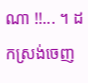ណា !!... ។ ដកស្រង់ចេញ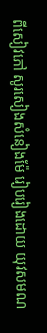ពីសៀវភៅ សូរសៀងសំនៀងម៉ែ រៀបរៀងដោយ យុវសមណ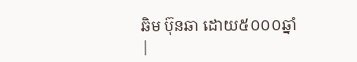ឆិម ប៊ុនឆា ដោយ៥០០០ឆ្នាំ |